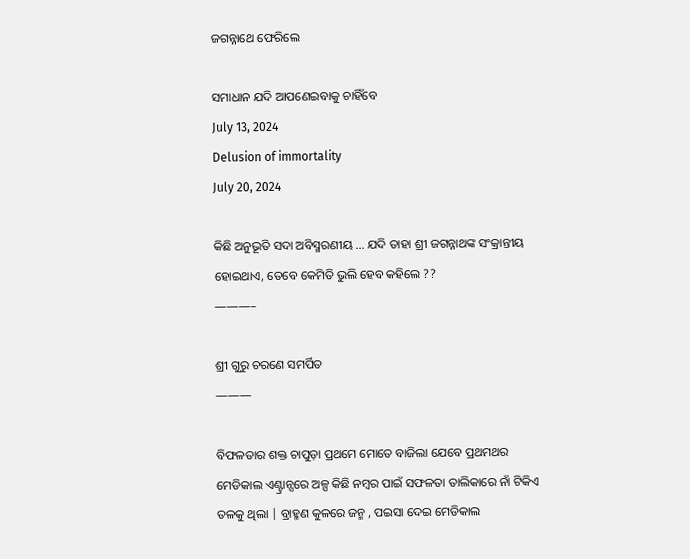ଜଗନ୍ନାଥେ ଫେରିଲେ

ସମାଧାନ ଯଦି ଆପଣେଇବାକୁ ଚାହିଁବେ
July 13, 2024
Delusion of immortality
July 20, 2024

କିଛି ଅନୁଭୂତି ସଦା ଅବିସ୍ମରଣୀୟ … ଯଦି ତାହା ଶ୍ରୀ ଜଗନ୍ନାଥଙ୍କ ସଂକ୍ରାନ୍ତୀୟ ହୋଇଥାଏ, ତେବେ କେମିତି ଭୁଲି ହେବ କହିଲେ ??
———–

ଶ୍ରୀ ଗୁରୁ ଚରଣେ ସମର୍ପିତ
———

ବିଫଳତାର ଶକ୍ତ ଚାପୁଡ଼ା ପ୍ରଥମେ ମୋତେ ବାଜିଲା ଯେବେ ପ୍ରଥମଥର ମେଡିକାଲ ଏଣ୍ଟ୍ରାନ୍ସରେ ଅଳ୍ପ କିଛି ନମ୍ବର ପାଇଁ ସଫଳତା ତାଲିକାରେ ନାଁ ଟିକିଏ ତଳକୁ ଥିଲା | ବ୍ରାହ୍ମଣ କୁଳରେ ଜନ୍ମ , ପଇସା ଦେଇ ମେଡିକାଲ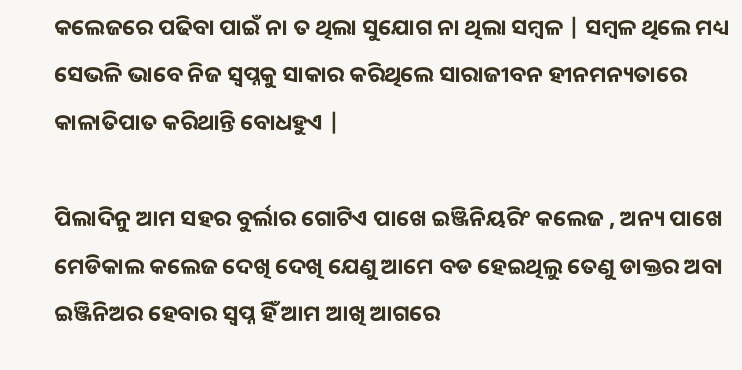କଲେଜରେ ପଢିବା ପାଇଁ ନା ତ ଥିଲା ସୁଯୋଗ ନା ଥିଲା ସମ୍ବଳ | ସମ୍ବଳ ଥିଲେ ମଧ୍ୟ ସେଭଳି ଭାବେ ନିଜ ସ୍ୱପ୍ନକୁ ସାକାର କରିଥିଲେ ସାରାଜୀବନ ହୀନମନ୍ୟତାରେ କାଳାତିପାତ କରିଥାନ୍ତି ବୋଧହୁଏ |

ପିଲାଦିନୁ ଆମ ସହର ବୁର୍ଲାର ଗୋଟିଏ ପାଖେ ଇଞ୍ଜିନିୟରିଂ କଲେଜ , ଅନ୍ୟ ପାଖେ ମେଡିକାଲ କଲେଜ ଦେଖି ଦେଖି ଯେଣୁ ଆମେ ବଡ ହେଇଥିଲୁ ତେଣୁ ଡାକ୍ତର ଅବା ଇଞ୍ଜିନିଅର ହେବାର ସ୍ବପ୍ନ ହିଁ ଆମ ଆଖି ଆଗରେ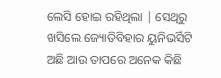ଲେସି ହୋଇ ରହିଥିଲା | ସେଥିରୁ ଖସିଲେ ଜ୍ୟୋତିବିହାର ୟୁନିଭର୍ସିଟି ଅଛି ଆଉ ତାପରେ ଅନେକ କିଛି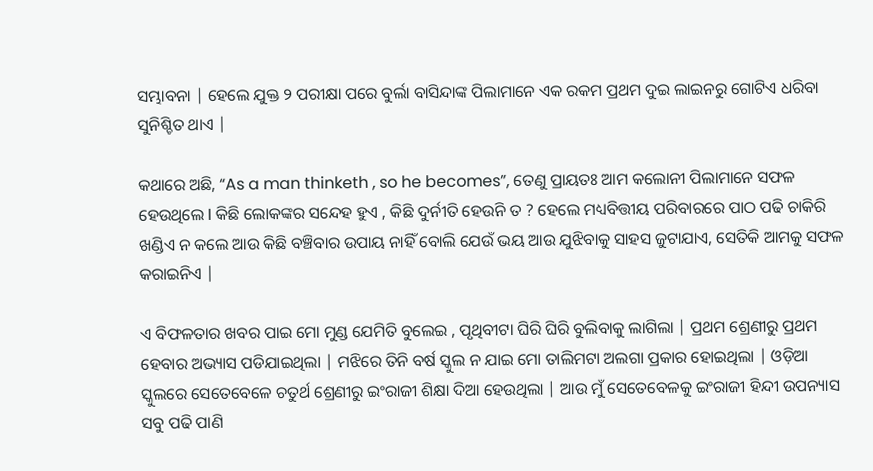ସମ୍ଭାବନା | ହେଲେ ଯୁକ୍ତ ୨ ପରୀକ୍ଷା ପରେ ବୁର୍ଲା ବାସିନ୍ଦାଙ୍କ ପିଲାମାନେ ଏକ ରକମ ପ୍ରଥମ ଦୁଇ ଲାଇନରୁ ଗୋଟିଏ ଧରିବା ସୁନିଶ୍ଚିତ ଥାଏ |

କଥାରେ ଅଛି, “As a man thinketh , so he becomes”, ତେଣୁ ପ୍ରାୟତଃ ଆମ କଲୋନୀ ପିଲାମାନେ ସଫଳ ହେଉଥିଲେ I କିଛି ଲୋକଙ୍କର ସନ୍ଦେହ ହୁଏ , କିଛି ଦୁର୍ନୀତି ହେଉନି ତ ? ହେଲେ ମଧ୍ୟବିତ୍ତୀୟ ପରିବାରରେ ପାଠ ପଢି ଚାକିରି ଖଣ୍ଡିଏ ନ କଲେ ଆଉ କିଛି ବଞ୍ଚିବାର ଉପାୟ ନାହିଁ ବୋଲି ଯେଉଁ ଭୟ ଆଉ ଯୁଝିବାକୁ ସାହସ ଜୁଟାଯାଏ, ସେତିକି ଆମକୁ ସଫଳ କରାଇନିଏ |

ଏ ବିଫଳତାର ଖବର ପାଇ ମୋ ମୁଣ୍ଡ ଯେମିତି ବୁଲେଇ , ପୃଥିବୀଟା ଘିରି ଘିରି ବୁଲିବାକୁ ଲାଗିଲା | ପ୍ରଥମ ଶ୍ରେଣୀରୁ ପ୍ରଥମ ହେବାର ଅଭ୍ୟାସ ପଡିଯାଇଥିଲା | ମଝିରେ ତିନି ବର୍ଷ ସ୍କୁଲ ନ ଯାଇ ମୋ ତାଲିମଟା ଅଲଗା ପ୍ରକାର ହୋଇଥିଲା | ଓଡ଼ିଆ ସ୍କୁଲରେ ସେତେବେଳେ ଚତୁର୍ଥ ଶ୍ରେଣୀରୁ ଇଂରାଜୀ ଶିକ୍ଷା ଦିଆ ହେଉଥିଲା | ଆଉ ମୁଁ ସେତେବେଳକୁ ଇଂରାଜୀ ହିନ୍ଦୀ ଉପନ୍ୟାସ ସବୁ ପଢି ପାଣି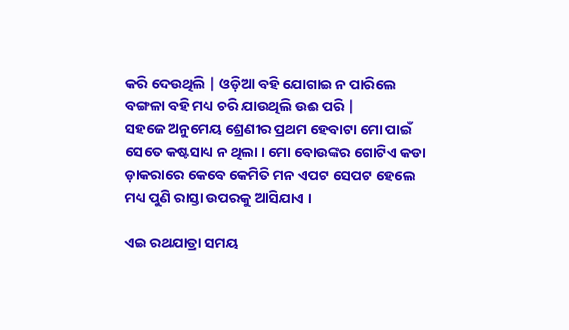କରି ଦେଉଥିଲି | ଓଡ଼ିଆ ବହି ଯୋଗାଇ ନ ପାରିଲେ ବଙ୍ଗଳା ବହି ମଧ୍ୟ ଚରି ଯାଉଥିଲି ଉଈ ପରି |
ସହଜେ ଅନୁମେୟ ଶ୍ରେଣୀର ପ୍ରଥମ ହେବାଟା ମୋ ପାଇଁ ସେତେ କଷ୍ଟସାଧ୍ୟ ନ ଥିଲା । ମୋ ବୋଉଙ୍କର ଗୋଟିଏ କଡା ଡ଼ାକରାରେ କେବେ କେମିତି ମନ ଏପଟ ସେପଟ ହେଲେ ମଧ୍ୟ ପୁଣି ରାସ୍ତା ଉପରକୁ ଆସିଯାଏ ।

ଏଇ ରଥଯାତ୍ରା ସମୟ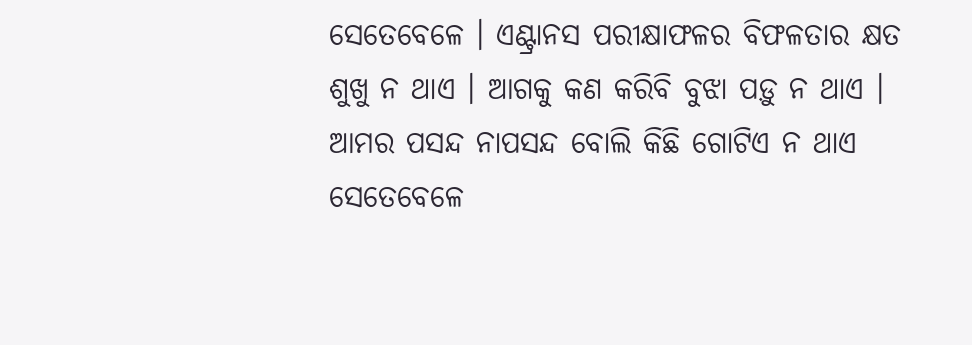ସେତେବେଳେ । ଏଣ୍ଟ୍ରାନସ ପରୀକ୍ଷାଫଳର ବିଫଳତାର କ୍ଷତ ଶୁଖୁ ନ ଥାଏ । ଆଗକୁ କଣ କରିବି ବୁଝା ପଡ଼ୁ ନ ଥାଏ । ଆମର ପସନ୍ଦ ନାପସନ୍ଦ ବୋଲି କିଛି ଗୋଟିଏ ନ ଥାଏ ସେତେବେଳେ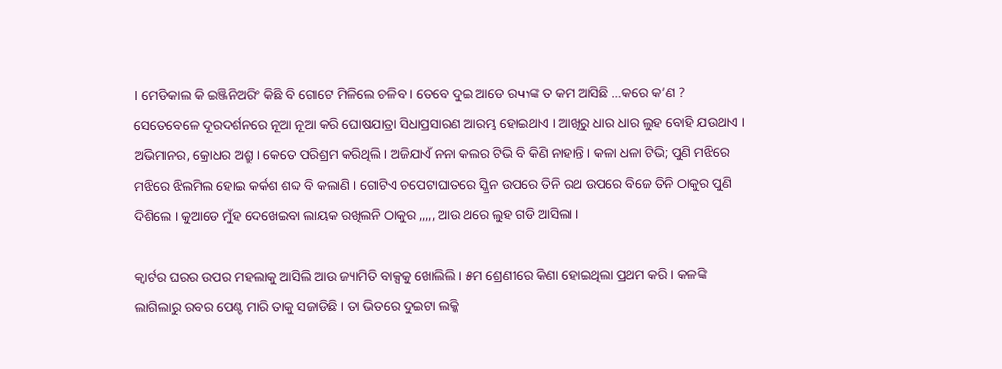। ମେଡିକାଲ କି ଇଞ୍ଜିନିଅରିଂ କିଛି ବି ଗୋଟେ ମିଳିଲେ ଚଳିବ । ତେବେ ଦୁଇ ଆଡେ ରчוଙ୍କ ତ କମ ଆସିଛି …କରେ କ’ଣ ?
ସେତେବେଳେ ଦୂରଦର୍ଶନରେ ନୂଆ ନୂଆ କରି ଘୋଷଯାତ୍ରା ସିଧାପ୍ରସାରଣ ଆରମ୍ଭ ହୋଇଥାଏ । ଆଖିରୁ ଧାର ଧାର ଲୁହ ବୋହି ଯଉଥାଏ । ଅଭିମାନର, କ୍ରୋଧର ଅଶ୍ରୁ । କେତେ ପରିଶ୍ରମ କରିଥିଲି । ଅଜିଯାଏଁ ନନା କଲର ଟିଭି ବି କିଣି ନାହାନ୍ତି । କଳା ଧଳା ଟିଭି; ପୁଣି ମଝିରେ ମଝିରେ ଝିଲମିଲ ହୋଇ କର୍କଶ ଶବ୍ଦ ବି କଲାଣି । ଗୋଟିଏ ଚପେଟାଘାତରେ ସ୍କ୍ରିନ ଉପରେ ତିନି ରଥ ଉପରେ ବିଜେ ତିନି ଠାକୁର ପୁଣି ଦିଶିଲେ । କୁଆଡେ ମୁଁହ ଦେଖେଇବା ଲାୟକ ରଖିଲନି ଠାକୁର ,,,,, ଆଉ ଥରେ ଲୁହ ଗଡି ଆସିଲା ।

କ୍ୱାର୍ଟର ଘରର ଉପର ମହଲାକୁ ଆସିଲି ଆଉ ଜ୍ୟାମିତି ବାକ୍ସକୁ ଖୋଲିଲି । ୫ମ ଶ୍ରେଣୀରେ କିଣା ହୋଇଥିଲା ପ୍ରଥମ କରି । କଳଙ୍କି ଲାଗିଲାରୁ ରବର ପେଣ୍ଟ ମାରି ତାକୁ ସଜାଡିଛି । ତା ଭିତରେ ଦୁଇଟା ଲକ୍କି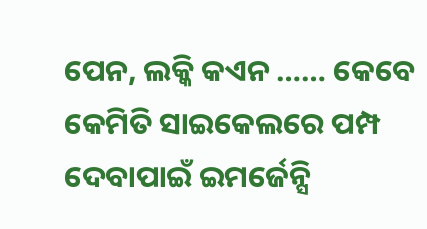ପେନ, ଲକ୍କି କଏନ …… କେବେ କେମିତି ସାଇକେଲରେ ପମ୍ପ ଦେବାପାଇଁ ଇମର୍ଜେନ୍ସି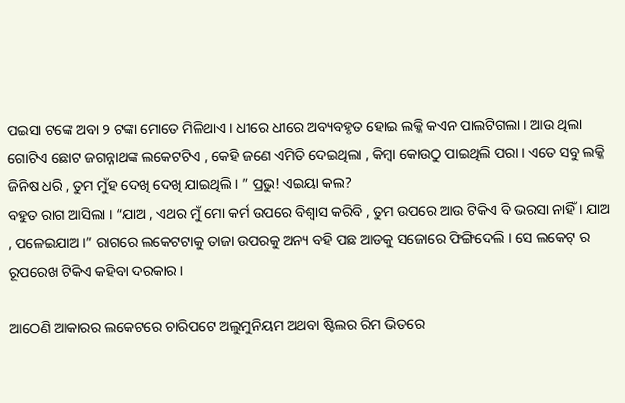ପଇସା ଟଙ୍କେ ଅବା ୨ ଟଙ୍କା ମୋତେ ମିଳିଥାଏ । ଧୀରେ ଧୀରେ ଅବ୍ୟବହୃତ ହୋଇ ଲକ୍କି କଏନ ପାଲଟିଗଲା । ଆଉ ଥିଲା ଗୋଟିଏ ଛୋଟ ଜଗନ୍ନାଥଙ୍କ ଲକେଟଟିଏ , କେହି ଜଣେ ଏମିତି ଦେଇଥିଲା , କିମ୍ବା କୋଉଠୁ ପାଇଥିଲି ପରା । ଏତେ ସବୁ ଲକ୍କି ଜିନିଷ ଧରି , ତୁମ ମୁଁହ ଦେଖି ଦେଖି ଯାଇଥିଲି । ” ପ୍ରଭୁ! ଏଇୟା କଲ?
ବହୁତ ରାଗ ଆସିଲା । “ଯାଅ , ଏଥର ମୁଁ ମୋ କର୍ମ ଉପରେ ବିଶ୍ୱାସ କରିବି , ତୁମ ଉପରେ ଆଉ ଟିକିଏ ବି ଭରସା ନାହିଁ । ଯାଅ , ପଳେଇଯାଅ ।” ରାଗରେ ଲକେଟଟାକୁ ତାଜା ଉପରକୁ ଅନ୍ୟ ବହି ପଛ ଆଡକୁ ସଜୋରେ ଫିଙ୍ଗିଦେଲି । ସେ ଲକେଟ୍ ର ରୂପରେଖ ଟିକିଏ କହିବା ଦରକାର ।

ଆଠେଣି ଆକାରର ଲକେଟରେ ଚାରିପଟେ ଅଲୁମୁନିୟମ ଅଥବା ଷ୍ଟିଲର ରିମ ଭିତରେ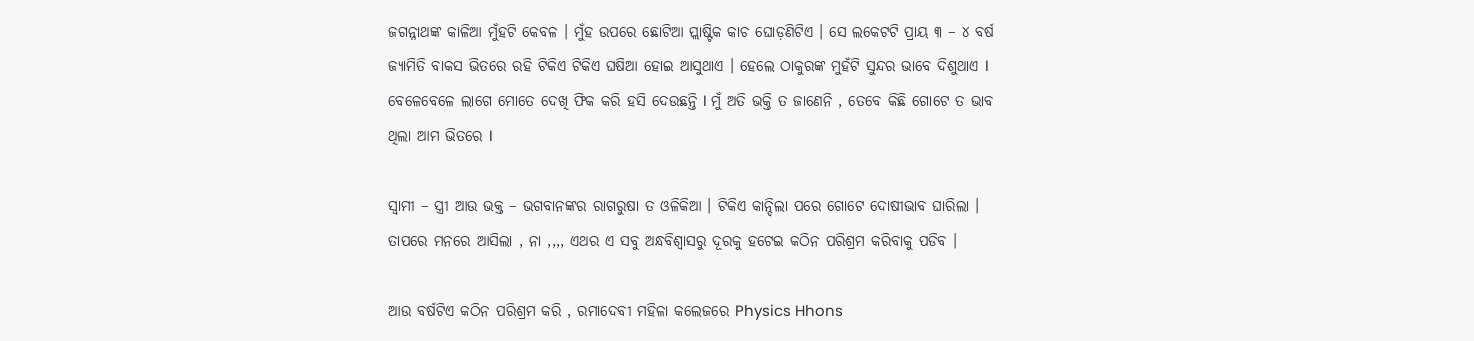ଜଗନ୍ନାଥଙ୍କ କାଳିଆ ମୁଁହଟି କେବଳ । ମୁଁହ ଉପରେ ଛୋଟିଆ ପ୍ଲାଷ୍ଟିକ କାଚ ଘୋଡ଼ଣିଟିଏ । ସେ ଲକେଟଟି ପ୍ରାୟ ୩ – ୪ ବର୍ଷ ଜ୍ୟାମିତି ବାକସ ଭିତରେ ରହି ଟିକିଏ ଟିକିଏ ଘଷିଆ ହୋଇ ଆସୁଥାଏ । ହେଲେ ଠାକୁରଙ୍କ ମୁହଁଟି ସୁନ୍ଦର ଭାବେ ଦିଶୁଥାଏ I ବେଳେବେଳେ ଲାଗେ ମୋତେ ଦେଖି ଫିକ କରି ହସି ଦେଉଛନ୍ତି I ମୁଁ ଅତି ଭକ୍ତି ତ ଜାଣେନି , ତେବେ କିଛି ଗୋଟେ ତ ଭାବ ଥିଲା ଆମ ଭିତରେ I

ସ୍ୱାମୀ – ସ୍ତ୍ରୀ ଆଉ ଭକ୍ତ – ଭଗବାନଙ୍କର ରାଗରୁଷା ତ ଓଳିକିଆ । ଟିକିଏ କାନ୍ଦିଲା ପରେ ଗୋଟେ ଦୋଷୀଭାବ ଘାରିଲା । ତାପରେ ମନରେ ଆସିଲା , ନା ,,,, ଏଥର ଏ ସବୁ ଅନ୍ଧବିଶ୍ୱାସରୁ ଦୂରକୁ ହଟେଇ କଠିନ ପରିଶ୍ରମ କରିବାକୁ ପଡିବ ।

ଆଉ ବର୍ଷଟିଏ କଠିନ ପରିଶ୍ରମ କରି , ରମାଦେବୀ ମହିଳା କଲେଜରେ Physics Hhons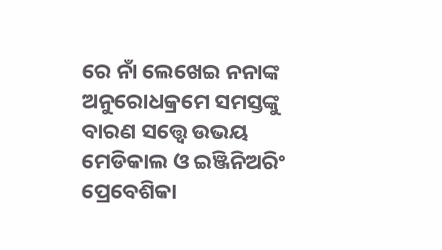ରେ ନାଁ ଲେଖେଇ ନନାଙ୍କ ଅନୁରୋଧକ୍ରମେ ସମସ୍ତଙ୍କୁ ବାରଣ ସତ୍ତ୍ଵେ ଉଭୟ ମେଡିକାଲ ଓ ଇଞ୍ଜିନିଅରିଂ ପ୍ରେବେଶିକା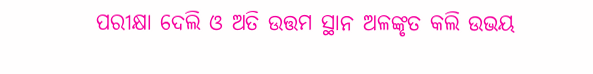ପରୀକ୍ଷା ଦେଲି ଓ ଅତି ଉତ୍ତମ ସ୍ଥାନ ଅଳଙ୍କୃତ କଲି ଉଭୟ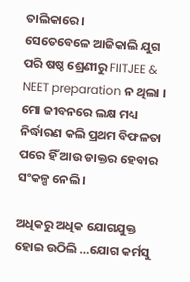ତାଲିକାରେ।
ସେତେବେଳେ ଆଜିକାଲି ଯୁଗ ପରି ଷଷ୍ଠ ଶ୍ରେଣୀରୁ FIITJEE & NEET preparation ନ ଥିଲା । ମୋ ଜୀବନରେ ଲକ୍ଷ ମଧ୍ୟ ନିର୍ଦ୍ଧାରଣ କଲି ପ୍ରଥମ ବିଫଳତା ପରେ ହିଁ ଆଉ ଡାକ୍ତର ହେବାର ସଂକଳ୍ପ ନେଲି ।

ଅଧିକରୁ ଅଧିକ ଯୋଗଯୁକ୍ତ ହୋଇ ଉଠିଲି …ଯୋଗ କର୍ମସୁ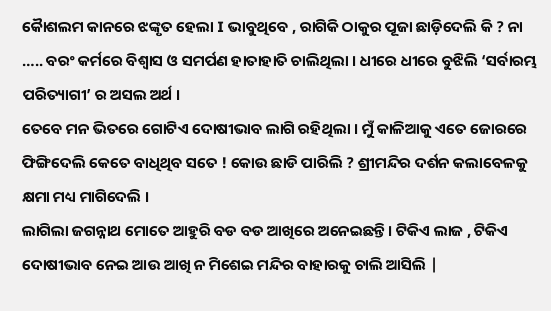କୋୖଶଲମ କାନରେ ଝଙ୍କୃତ ହେଲା I ଭାବୁଥିବେ , ରାଗିକି ଠାକୁର ପୂଜା ଛାଡ଼ିଦେଲି କି ? ନା ….. ବରଂ କର୍ମରେ ବିଶ୍ୱାସ ଓ ସମର୍ପଣ ହାତାହାତି ଚାଲିଥିଲା । ଧୀରେ ଧୀରେ ବୁଝିଲି ‘ସର୍ବାରମ୍ଭ ପରିତ୍ୟାଗୀ’ ର ଅସଲ ଅର୍ଥ ।
ତେବେ ମନ ଭିତରେ ଗୋଟିଏ ଦୋଷୀଭାବ ଲାଗି ରହିଥିଲା । ମୁଁ କାଳିଆକୁ ଏତେ ଜୋରରେ ଫିଙ୍ଗିଦେଲି କେତେ ବାଧିଥିବ ସତେ ! କୋଉ ଛାଡି ପାରିଲି ? ଶ୍ରୀମନ୍ଦିର ଦର୍ଶନ କଲାବେଳକୁ କ୍ଷମା ମଧ୍ୟ ମାଗିଦେଲି ।
ଲାଗିଲା ଜଗନ୍ନାଥ ମୋତେ ଆହୁରି ବଡ ବଡ ଆଖିରେ ଅନେଇଛନ୍ତି । ଟିକିଏ ଲାଜ , ଟିକିଏ ଦୋଷୀଭାବ ନେଇ ଆଉ ଆଖି ନ ମିଶେଇ ମନ୍ଦିର ବାହାରକୁ ଚାଲି ଆସିଲି |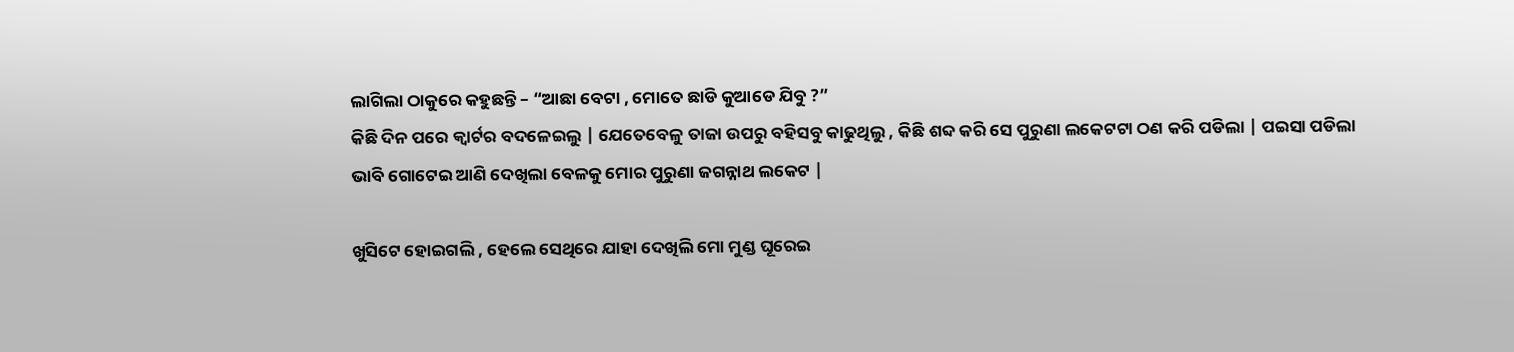ଲାଗିଲା ଠାକୁରେ କହୁଛନ୍ତି – “ଆଛା ବେଟା , ମୋତେ ଛାଡି କୁଆଡେ ଯିବୁ ?”
କିଛି ଦିନ ପରେ କ୍ୱାର୍ଟର ବଦଳେଇଲୁ | ଯେତେବେଳୁ ତାଜା ଉପରୁ ବହିସବୁ କାଢୁଥିଲୁ , କିଛି ଶବ୍ଦ କରି ସେ ପୁରୁଣା ଲକେଟଟା ଠଣ କରି ପଡିଲା | ପଇସା ପଡିଲା ଭାବି ଗୋଟେଇ ଆଣି ଦେଖିଲା ବେଳକୁ ମୋର ପୁରୁଣା ଜଗନ୍ନାଥ ଲକେଟ |

ଖୁସିଟେ ହୋଇଗଲି , ହେଲେ ସେଥିରେ ଯାହା ଦେଖିଲି ମୋ ମୁଣ୍ଡ ଘୂରେଇ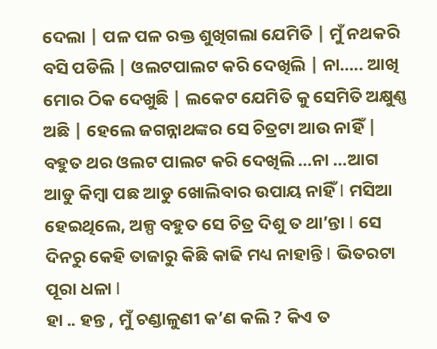ଦେଲା | ପଳ ପଳ ରକ୍ତ ଶୁଖିଗଲା ଯେମିତି | ମୁଁ ନଥକରି ବସି ପଡିଲି | ଓଲଟପାଲଟ କରି ଦେଖିଲି | ନା….. ଆଖି ମୋର ଠିକ ଦେଖୁଛି | ଲକେଟ ଯେମିତି କୁ ସେମିତି ଅକ୍ଷୁଣ୍ଣ ଅଛି | ହେଲେ ଜଗନ୍ନାଥଙ୍କର ସେ ଚିତ୍ରଟା ଆଉ ନାହିଁ | ବହୁତ ଥର ଓଲଟ ପାଲଟ କରି ଦେଖିଲି …ନା …ଆଗ ଆଡୁ କିମ୍ବା ପଛ ଆଡୁ ଖୋଲିବାର ଉପାୟ ନାହିଁ I ମସିଆ ହେଇଥିଲେ, ଅଳ୍ପ ବହୁତ ସେ ଚିତ୍ର ଦିଶୁ ତ ଥା’ନ୍ତା I ସେ ଦିନରୁ କେହି ତାଜାରୁ କିଛି କାଢି ମଧ୍ୟ ନାହାନ୍ତି I ଭିତରଟା ପୂରା ଧଳା I
ହା .. ହନ୍ତ , ମୁଁ ଚଣ୍ଡାଳୁଣୀ କ’ଣ କଲି ? କିଏ ତ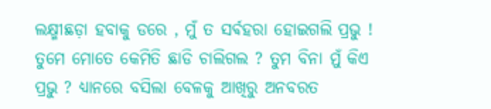ଲକ୍ଷ୍ମୀଛଡ଼ା ହବାକୁ ଡରେ , ମୁଁ ତ ସର୍ଵହରା ହୋଇଗଲି ପ୍ରଭୁ ! ତୁମେ ମୋତେ କେମିତି ଛାଡି ଚାଲିଗଲ ? ତୁମ ବିନା ମୁଁ କିଏ ପ୍ରଭୁ ? ଧ୍ୟାନରେ ବସିଲା ବେଳକୁ ଆଖିରୁ ଅନବରତ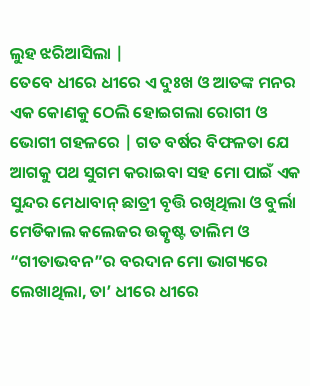ଲୁହ ଝରିଆସିଲା |
ତେବେ ଧୀରେ ଧୀରେ ଏ ଦୁଃଖ ଓ ଆତଙ୍କ ମନର ଏକ କୋଣକୁ ଠେଲି ହୋଇଗଲା ରୋଗୀ ଓ ଭୋଗୀ ଗହଳରେ | ଗତ ବର୍ଷର ବିଫଳତା ଯେ ଆଗକୁ ପଥ ସୁଗମ କରାଇବା ସହ ମୋ ପାଇଁ ଏକ ସୁନ୍ଦର ମେଧାବାନ୍ ଛାତ୍ରୀ ବୃତ୍ତି ରଖିଥିଲା ଓ ବୁର୍ଲା ମେଡିକାଲ କଲେଜର ଉତ୍କୃଷ୍ଟ ତାଲିମ ଓ “ଗୀତାଭବନ”ର ବରଦାନ ମୋ ଭାଗ୍ୟରେ ଲେଖାଥିଲା, ତା’ ଧୀରେ ଧୀରେ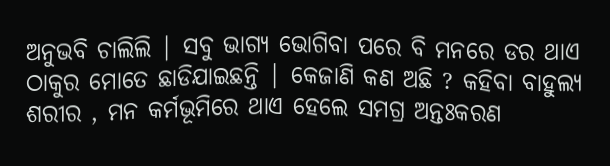ଅନୁଭବି ଚାଲିଲି | ସବୁ ଭାଗ୍ୟ ଭୋଗିବା ପରେ ବି ମନରେ ଡର ଥାଏ ଠାକୁର ମୋତେ ଛାଡିଯାଇଛନ୍ତି | କେଜାଣି କଣ ଅଛି ? କହିବା ବାହୁଲ୍ୟ ଶରୀର , ମନ କର୍ମଭୂମିରେ ଥାଏ ହେଲେ ସମଗ୍ର ଅନ୍ତଃକରଣ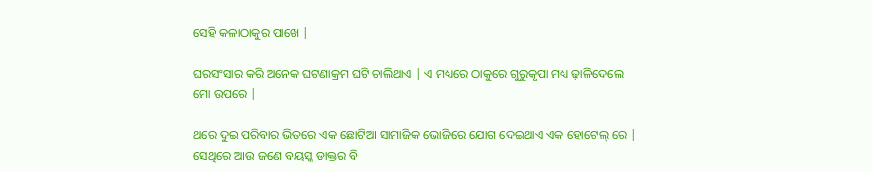ସେହି କଳାଠାକୁର ପାଖେ |

ଘରସଂସାର କରି ଅନେକ ଘଟଣାକ୍ରମ ଘଟି ଚାଲିଥାଏ | ଏ ମଧ୍ୟରେ ଠାକୁରେ ଗୁରୁକୃପା ମଧ୍ୟ ଢ଼ାଳିଦେଲେ ମୋ ଉପରେ |

ଥରେ ଦୁଇ ପରିବାର ଭିତରେ ଏକ ଛୋଟିଆ ସାମାଜିକ ଭୋଜିରେ ଯୋଗ ଦେଇଥାଏ ଏକ ହୋଟେଲ୍ ରେ | ସେଥିରେ ଆଉ ଜଣେ ବୟସ୍କ ଡାକ୍ତର ବି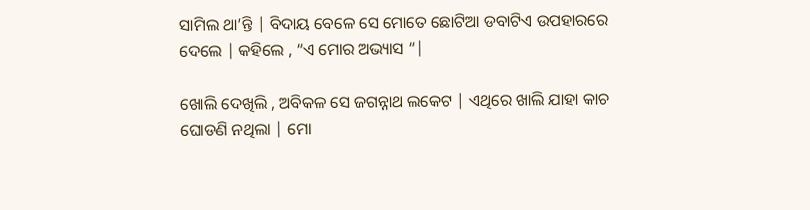ସାମିଲ ଥା’ନ୍ତି | ବିଦାୟ ବେଳେ ସେ ମୋତେ ଛୋଟିଆ ଡବାଟିଏ ଉପହାରରେ ଦେଲେ | କହିଲେ , “ଏ ମୋର ଅଭ୍ୟାସ “|

ଖୋଲି ଦେଖିଲି , ଅବିକଳ ସେ ଜଗନ୍ନାଥ ଲକେଟ | ଏଥିରେ ଖାଲି ଯାହା କାଚ ଘୋଡଣି ନଥିଲା | ମୋ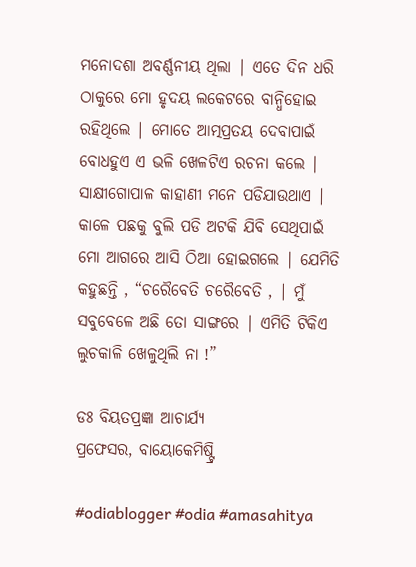ମନୋଦଶା ଅବର୍ଣ୍ଣନୀୟ ଥିଲା | ଏତେ ଦିନ ଧରି ଠାକୁରେ ମୋ ହୃଦୟ ଲକେଟରେ ବାନ୍ଧିହୋଇ ରହିଥିଲେ | ମୋତେ ଆତ୍ମପ୍ରତୟ ଦେବାପାଇଁ ବୋଧହୁଏ ଏ ଭଳି ଖେଳଟିଏ ରଚନା କଲେ | ସାକ୍ଷୀଗୋପାଳ କାହାଣୀ ମନେ ପଡିଯାଉଥାଏ | କାଳେ ପଛକୁ ବୁଲି ପଡି ଅଟକି ଯିବି ସେଥିପାଇଁ ମୋ ଆଗରେ ଆସି ଠିଆ ହୋଇଗଲେ | ଯେମିତି କହୁଛନ୍ତି , “ଚରୈବେତି ଚରୈବେତି , | ମୁଁ ସବୁବେଳେ ଅଛି ତୋ ସାଙ୍ଗରେ | ଏମିତି ଟିକିଏ ଲୁଚକାଳି ଖେଳୁଥିଲି ନା !”

ଡଃ ବିୟତପ୍ରଜ୍ଞା ଆଚାର୍ଯ୍ୟ
ପ୍ରଫେସର, ବାୟୋକେମିଷ୍ଟ୍ରି

#odiablogger #odia #amasahitya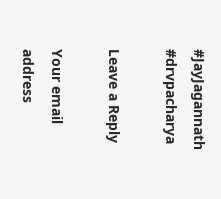#JayJagannath #drvpacharya

Leave a Reply

Your email address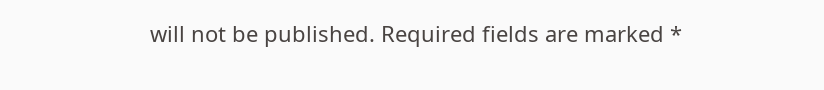will not be published. Required fields are marked *